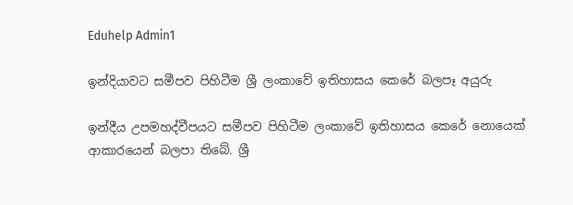Eduhelp Admin1

ඉන්දියාවට සමීපව පිහිටීම ශ්‍රී ලංකාවේ ඉතිහාසය කෙරේ බලපෑ අයුරු

ඉන්දීය උපමහද්වීපයට සමීපව පිහිටීම ලංකාවේ ඉතිහාසය කෙරේ නොයෙක් ආකාරයෙන් බලපා තිබේ. ශ්‍රී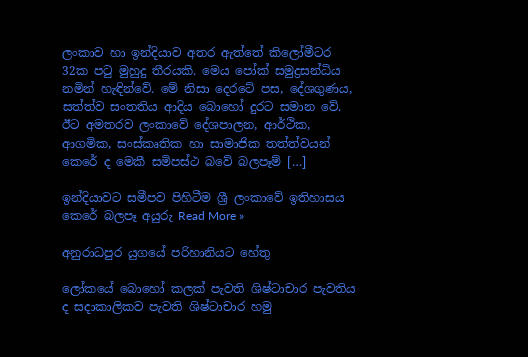ලංකාව හා ඉන්දියාව අතර ඇත්තේ කිලෝමීටර 32ක පටු මුහුදු තීරයකි. මෙය පෝක් සමුද්‍රසන්ධිය නමින් හැඳින්වේ. මේ නිසා දෙරටේ පස, දේශගුණය, සත්ත්ව සංතතිය ආදිය බොහෝ දුරට සමාන වේ. ඊට අමතරව ලංකාවේ දේශපාලන, ආර්ථික, ආගමික, සංස්කෘතික හා සාමාජික තත්ත්වයන් කෙරේ ද මෙකී සමිපස්ථ බවේ බලපෑම් […]

ඉන්දියාවට සමීපව පිහිටීම ශ්‍රී ලංකාවේ ඉතිහාසය කෙරේ බලපෑ අයුරු Read More »

අනුරාධපුර යුගයේ පරිහානියට හේතු

ලෝකයේ බොහෝ කලක් පැවති ශිෂ්ටාචාර පැවතිය ද සදාකාලිකව පැවති ශිෂ්ටාචාර හමු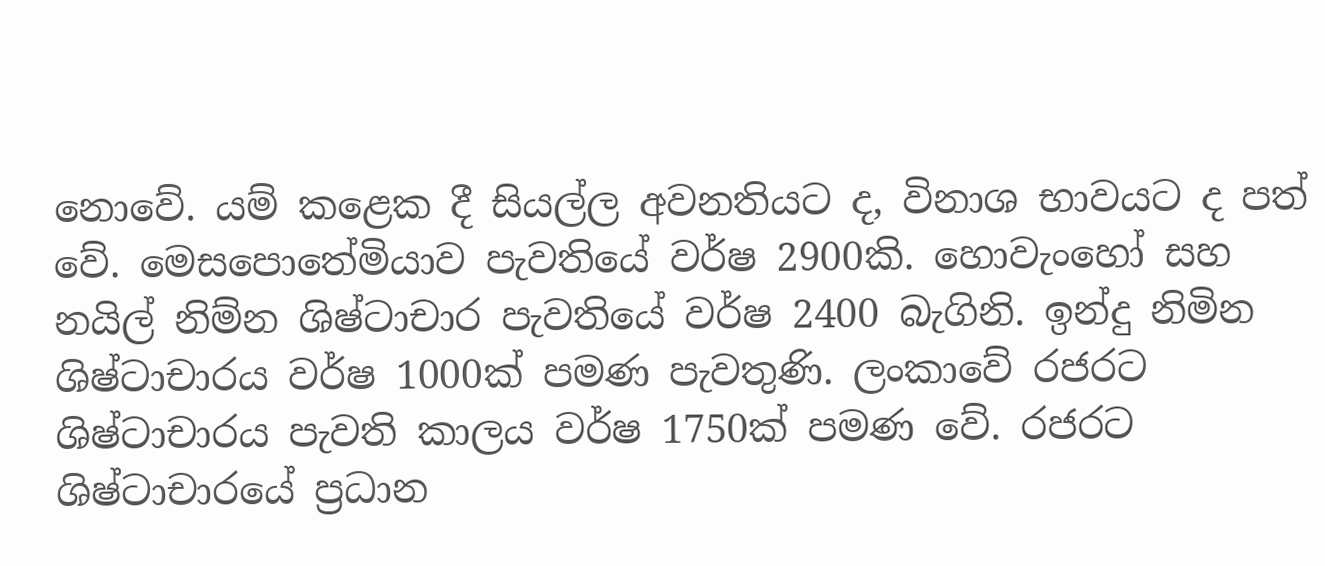නොවේ. යම් කළෙක දී සියල්ල අවනතියට ද, විනාශ භාවයට ද පත් වේ. මෙසපොතේමියාව පැවතියේ වර්ෂ 2900කි. හොවැංහෝ සහ නයිල් නිම්න ශිෂ්ටාචාර පැවතියේ වර්ෂ 2400 බැගිනි. ඉන්දු නිමින ශිෂ්ටාචාරය වර්ෂ 1000ක් පමණ පැවතුණි. ලංකාවේ රජරට ශිෂ්ටාචාරය පැවති කාලය වර්ෂ 1750ක් පමණ වේ. රජරට ශිෂ්ටාචාරයේ ප්‍රධාන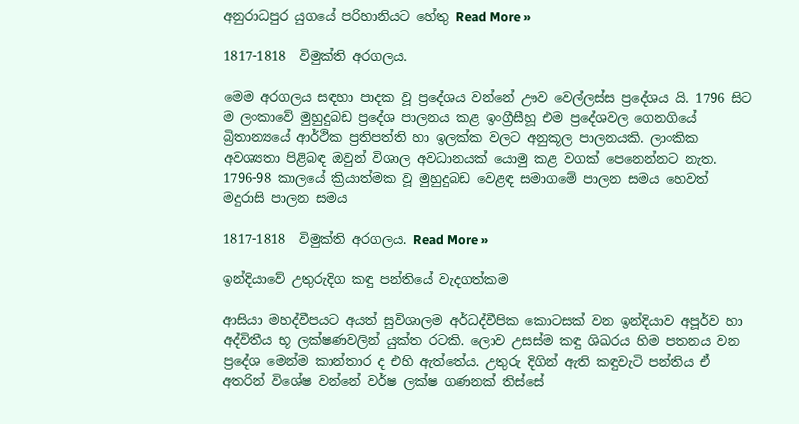අනුරාධපුර යුගයේ පරිහානියට හේතු Read More »

1817-1818  විමුක්ති අරගලය.

මෙම අරගලය සඳහා පාදක වූ ප්‍රදේශය වන්නේ ඌව වෙල්ලස්ස ප්‍රදේශය යි. 1796 සිට ම ලංකාවේ මුහුදුබඩ ප්‍රදේශ පාලනය කළ ඉංග්‍රීසීහූ එම ප්‍රදේශවල ගෙනගියේ බ්‍රිතාන්‍යයේ ආර්ථික ප්‍රතිපත්ති හා ඉලක්ක වලට අනුකූල පාලනයකි. ලාංකික අවශ්‍යතා පිළිබඳ ඔවුන් විශාල අවධානයක් යොමු කළ වගක් පෙනෙන්නට නැත. 1796-98 කාලයේ ක්‍රියාත්මක වූ මුහුදුබඩ වෙළඳ සමාගමේ පාලන සමය හෙවත් මදුරාසි පාලන සමය

1817-1818  විමුක්ති අරගලය. Read More »

ඉන්දියාවේ උතුරුදිග කඳු පන්තියේ වැදගත්කම

ආසියා මහද්වීපයට අයත් සුවිශාලම අර්ධද්වීපික කොටසක් වන ඉන්දියාව අපූර්ව හා අද්විතීය භූ ලක්ෂණවලින් යුක්ත රටකි. ලොව උසස්ම කඳු ශිඛරය හිම පතනය වන ප්‍රදේශ මෙන්ම කාන්තාර ද එහි ඇත්තේය. උතුරු දිගින් ඇති කඳුවැටි පන්තිය ඒ අතරින් විශේෂ වන්නේ වර්ෂ ලක්ෂ ගණනක් තිස්සේ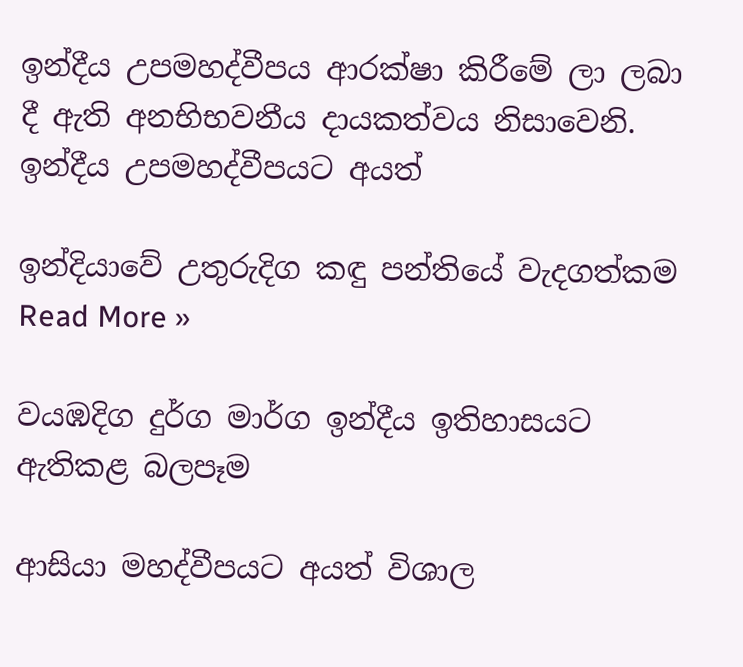ඉන්දීය උපමහද්වීපය ආරක්ෂා කිරීමේ ලා ලබා දී ඇති අනභිභවනීය දායකත්වය නිසාවෙනි. ඉන්දීය උපමහද්වීපයට අයත්

ඉන්දියාවේ උතුරුදිග කඳු පන්තියේ වැදගත්කම Read More »

වයඹදිග දුර්ග මාර්ග ඉන්දීය ඉතිහාසයට ඇතිකළ බලපෑම

ආසියා මහද්වීපයට අයත් විශාල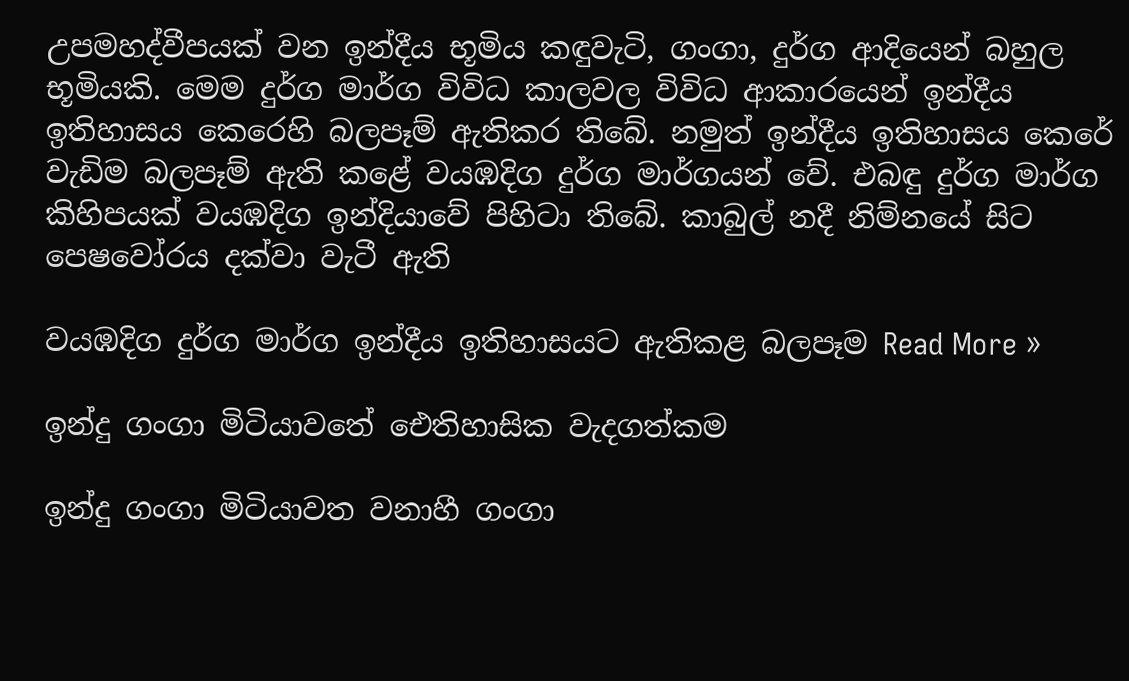උපමහද්වීපයක් වන ඉන්දීය භූමිය කඳුවැටි, ගංගා, දුර්ග ආදියෙන් බහුල භූමියකි. මෙම දුර්ග මාර්ග විවිධ කාලවල විවිධ ආකාරයෙන් ඉන්දීය ඉතිහාසය කෙරෙහි බලපෑම් ඇතිකර තිබේ. නමුත් ඉන්දීය ඉතිහාසය කෙරේ වැඩිම බලපෑම් ඇති කළේ වයඹදිග දුර්ග මාර්ගයන් වේ. එබඳු දුර්ග මාර්ග කිහිපයක් වයඹදිග ඉන්දියාවේ පිහිටා තිබේ. කාබුල් නදී නිම්නයේ සිට පෙෂවෝරය දක්වා වැටී ඇති

වයඹදිග දුර්ග මාර්ග ඉන්දීය ඉතිහාසයට ඇතිකළ බලපෑම Read More »

ඉන්දු ගංගා මිටියාවතේ ඓතිහාසික වැදගත්කම

ඉන්දු ගංගා මිටියාවත වනාහී ගංගා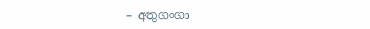– අතුගංගා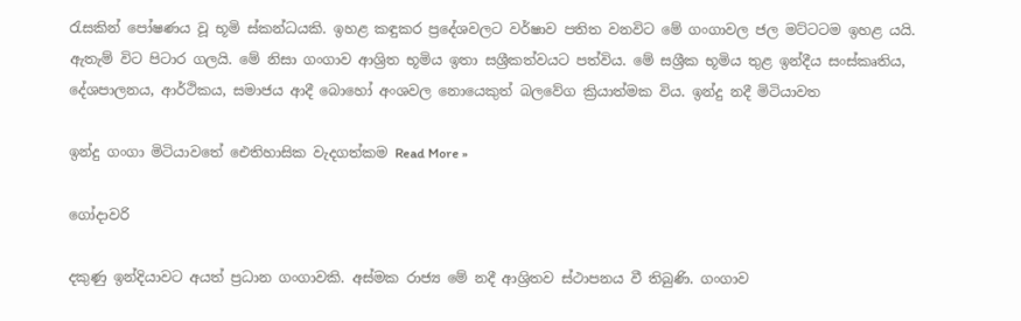රැසකින් පෝෂණය වූ භූමි ස්කන්ධයකි. ඉහළ කඳුකර ප්‍රදේශවලට වර්ෂාව පතිත වනවිට මේ ගංගාවල ජල මට්ටටම ඉහළ යයි. ඇතැම් විට පිටාර ගලයි. මේ නිසා ගංගාව ආශ්‍රිත භූමිය ඉතා සශ්‍රීකත්වයට පත්විය. මේ සශ්‍රීක භූමිය තුළ ඉන්දීය සංස්කෘතිය, දේශපාලනය, ආර්ථිකය, සමාජය ආදී බො‍හෝ අංශවල නොයෙකුත් බලවේග ක්‍රියාත්මක විය. ඉන්දු නදී මිටියාවත

ඉන්දු ගංගා මිටියාවතේ ඓතිහාසික වැදගත්කම Read More »

ගෝදාවරි

දකුණු ඉන්දියාවට අයත් ප්‍රධාන ගංගාවකි. අස්මක රාජ්‍ය මේ නදී ආශ්‍රිතව ස්ථාපනය වී තිබුණි. ගංගාව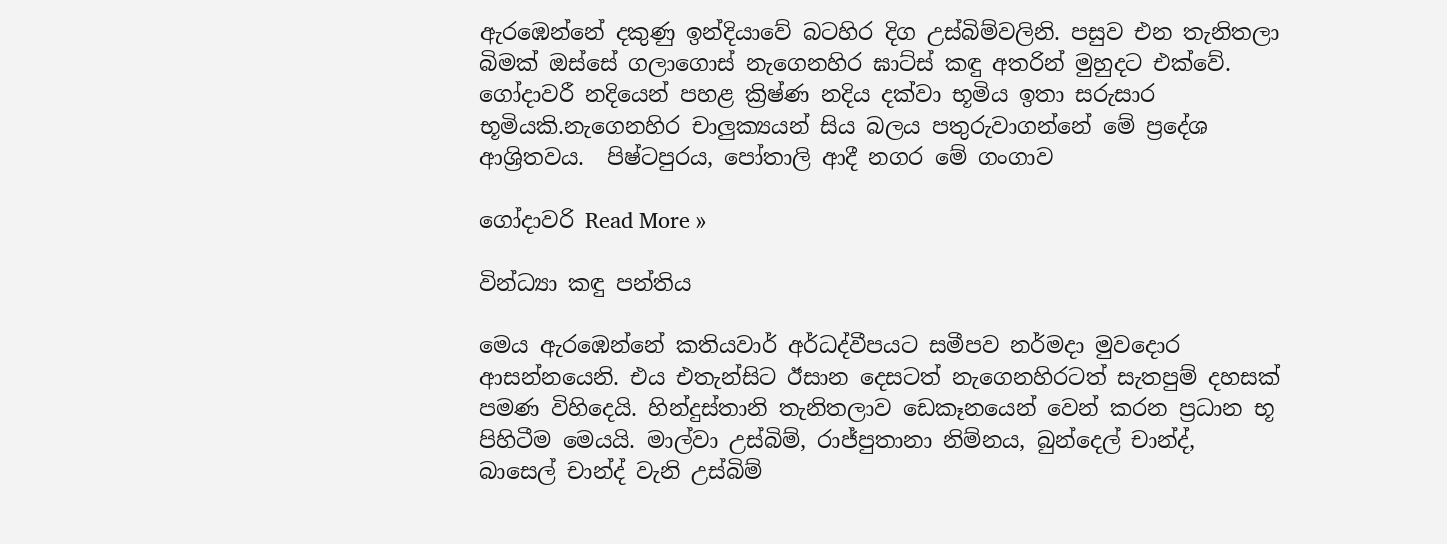ඇරඹෙන්නේ දකුණු ඉන්දියාවේ බටහිර දිග උස්බිම්වලිනි. පසුව එන තැනිතලා බිමක් ඔස්සේ ගලාගොස් නැගෙනහිර ඝාට්ස් කඳු අතරින් මුහුදට එක්වේ. ගෝදාවරී නදියෙන් පහළ ක්‍රිෂ්ණ නදිය දක්වා භූමිය ඉතා සරුසාර භූමියකි.නැගෙනහිර චාලුක්‍යයන් සිය බලය පතුරුවාගන්නේ මේ ප්‍රදේශ ආශ්‍රිතවය.  පිෂ්ටපුරය, පෝතාලි ආදී නගර මේ ගංගාව

ගෝදාවරි Read More »

වින්ධ්‍යා කඳු පන්තිය

මෙය ඇරඹෙන්නේ කතියවාර් අර්ධද්වීපයට සමීපව නර්මදා මුවදොර ආසන්නයෙනි. එය එතැන්සිට ඊසාන දෙසටත් නැගෙනහිරටත් සැතපුම් දහසක් පමණ විහිදෙයි. හින්දුස්තානි තැනිතලාව ඩෙකෑනයෙන් වෙන් කරන ප්‍රධාන භූ පිහිටීම මෙයයි. මාල්වා උස්බිම්, රාජ්පුතානා නිම්නය, බුන්දෙල් චාන්ද්, බාසෙල් චාන්ද් වැනි උස්බිම්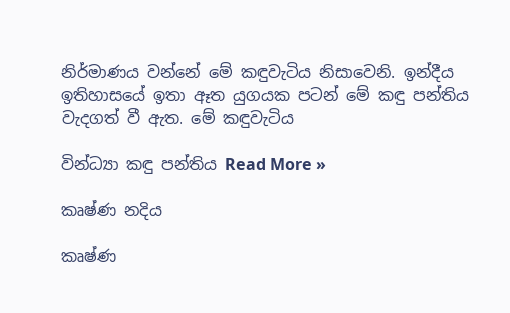නිර්මාණය වන්නේ මේ කඳුවැටිය නිසාවෙනි. ඉන්දීය ඉතිහාසයේ ඉතා ඈත යුගයක පටන් මේ කඳු පන්තිය වැදගත් වී ඇත. මේ කඳුවැටිය

වින්ධ්‍යා කඳු පන්තිය Read More »

කෘෂ්ණ නදිය

කෘෂ්ණ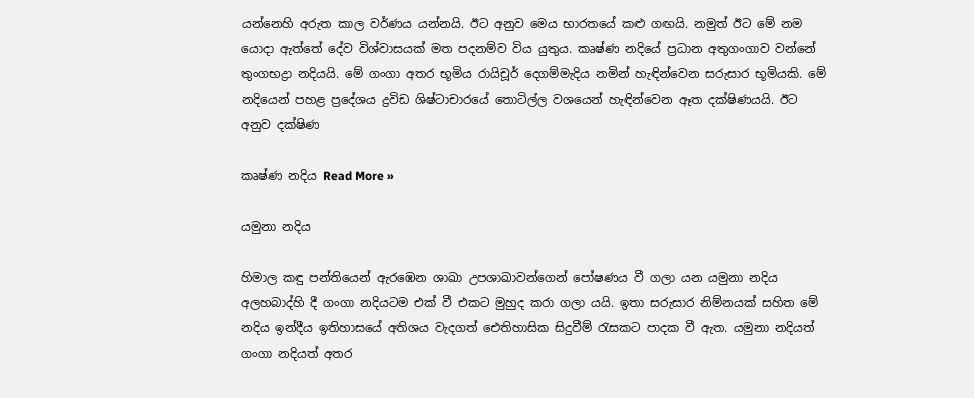යන්නෙහි අරුත කාල වර්ණය යන්නයි. ඊට අනුව මෙය භාරතයේ කළු ගඟයි. නමුත් ඊට මේ නම යොදා ඇත්තේ දේව විශ්වාසයක් මත පදනම්ව විය යුතුය. කෘෂ්ණ නදියේ ප්‍රධාන අතුගංගාව වන්නේ තුංගභද්‍රා නදියයි. මේ ගංගා අතර භූමිය රායිචූර් දෙගම්මැදිය නමින් හැඳින්වෙන සරුසාර භූමියකි. මේ නදියෙන් පහළ ප්‍රදේශය ද්‍රවිඩ ශිෂ්ටාචාරයේ තොටිල්ල වශයෙන් හැඳින්වෙන ඈත දක්ෂිණයයි. ඊට අනුව දක්ෂිණ

කෘෂ්ණ නදිය Read More »

යමුනා නදිය

හිමාල කඳු පන්තියෙන් ඇරඹෙන ශාඛා උපශාඛාවන්ගෙන් පෝෂණය වී ගලා යන යමුනා නදිය අලහබාද්හි දී ගංගා නදියටම එක් වී එකට මුහුද කරා ගලා යයි. ඉතා සරුසාර නිම්නයක් සහිත මේ නදිය ඉන්දීය ඉතිහාසයේ අතිශය වැදගත් ඓතිහාසික සිදුවීම් රැසකට පාදක වී ඇත. යමුනා නදියත් ගංගා නදියත් අතර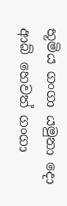භූමිය ගංගා යමුනා දො ආබ් හෙවත් ගංගා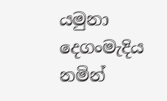යමුනා දෙගංමැදිය නමින්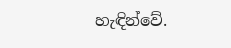හැඳින්වේ.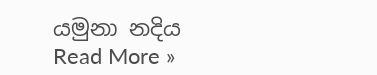යමුනා නදිය Read More »